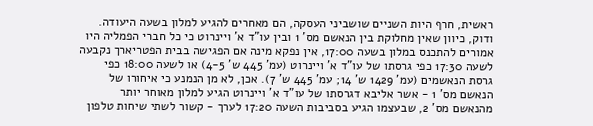ראשית, חרף היות השניים שושביני העסקה, הם מאחרים להגיע למלון בשעה היעודה. ודוק, כיוון שאין מחלוקת בין הנאשם מס' 1 ובין עו"ד א' ויינרוט כי כל חברי הפמליה היו אמורים להתכנס במלון בשעה 17:00, אין נפקא מינה אם הפגישה בבית הפטריארך נקבעה לשעה 17:30 כפי גרסתו של עו"ד א' ויינרוט (עמ' 445 ש' 4-5) או לשעה 18:00 כפי גרסת הנאשמים (עמ' 1429 ש' 14; עמ' 445 ש' 7). אכן, לא מן הנמנע כי איחורו של הנאשם מס' 1 - אשר אליבא דגרסתו של עו"ד א' ויינרוט הגיע למלון מאוחר יותר מהנאשם מס' 2, שבעצמו הגיע בסביבות השעה 17:20 לערך - קשור לשתי שיחות טלפון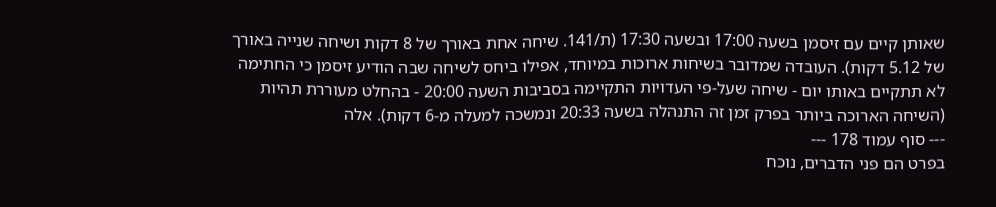שאותן קיים עם זיסמן בשעה 17:00 ובשעה 17:30 (ת/141. שיחה אחת באורך של 8 דקות ושיחה שנייה באורך של 5.12 דקות). העובדה שמדובר בשיחות ארוכות במיוחד, אפילו ביחס לשיחה שבה הודיע זיסמן כי החתימה לא תתקיים באותו יום - שיחה שעל-פי העדויות התקיימה בסביבות השעה 20:00 - בהחלט מעוררת תהיות (השיחה הארוכה ביותר בפרק זמן זה התנהלה בשעה 20:33 ונמשכה למעלה מ-6 דקות). אלה
--- סוף עמוד 178 ---
בפרט הם פני הדברים, נוכח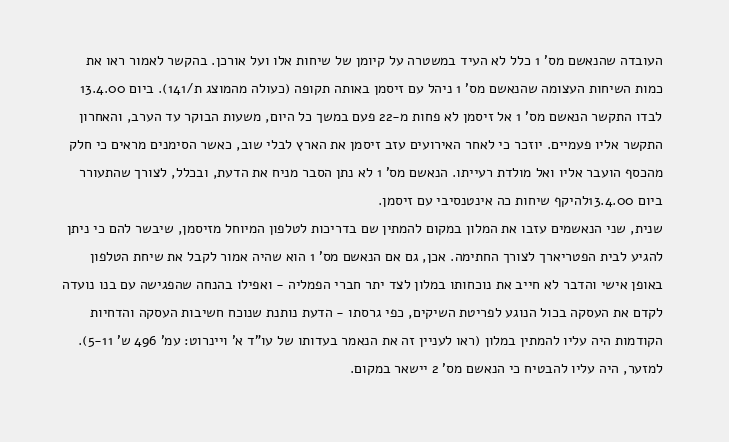העובדה שהנאשם מס' 1 כלל לא העיד במשטרה על קיומן של שיחות אלו ועל אורכן. בהקשר לאמור ראו את כמות השיחות העצומה שהנאשם מס' 1 ניהל עם זיסמן באותה תקופה (כעולה מהמוצג ת/141). ביום 13.4.00 לבדו התקשר הנאשם מס' 1 אל זיסמן לא פחות מ-22 פעם במשך כל היום, משעות הבוקר עד הערב, והאחרון התקשר אליו פעמיים. יוזכר כי לאחר האירועים עזב זיסמן את הארץ לבלי שוב, כאשר הסימנים מראים כי חלק מהכסף הועבר אליו ואל מולדת רעייתו. הנאשם מס' 1 לא נתן הסבר מניח את הדעת, ובכלל, לצורך שהתעורר ביום 13.4.00להיקף שיחות כה אינטנסיבי עם זיסמן.
שנית, שני הנאשמים עזבו את המלון במקום להמתין שם בדריכות לטלפון המיוחל מזיסמן, שיבשר להם כי ניתן להגיע לבית הפטריארך לצורך החתימה. אכן, גם אם הנאשם מס' 1 הוא שהיה אמור לקבל את שיחת הטלפון באופן אישי והדבר לא חייב את נוכחותו במלון לצד יתר חברי הפמליה - ואפילו בהנחה שהפגישה עם בנו נועדה לקדם את העסקה בכול הנוגע לפריטת השיקים, כפי גרסתו - הדעת נותנת שנוכח חשיבות העסקה והדחיות הקודמות היה עליו להמתין במלון (ראו לעניין זה את הנאמר בעדותו של עו"ד א' ויינרוט: עמ' 496 ש' 5-11). למזער, היה עליו להבטיח כי הנאשם מס' 2 יישאר במקום.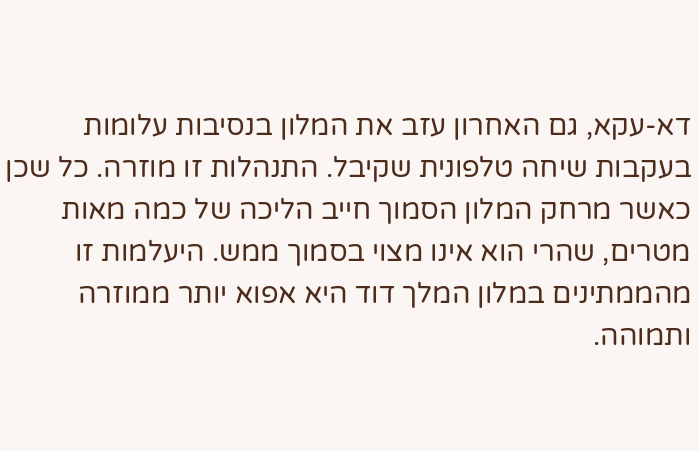דא-עקא, גם האחרון עזב את המלון בנסיבות עלומות בעקבות שיחה טלפונית שקיבל. התנהלות זו מוזרה. כל שכן כאשר מרחק המלון הסמוך חייב הליכה של כמה מאות מטרים, שהרי הוא אינו מצוי בסמוך ממש. היעלמות זו מהממתינים במלון המלך דוד היא אפוא יותר ממוזרה ותמוהה.